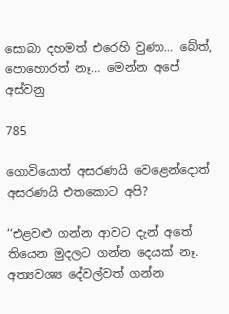සොබා දහමත් එරෙහි වුණා… බේත්, පොහොරත් නෑ… මෙන්න අපේ අස්වනු

785

ගොවියොත් අසරණයි වෙළෙන්දොත් අසරණයි එතකොට අපි?

‘‘එළවළු ගන්න ආවට දැන් අතේ තියෙන මුදලට ගන්න දෙයක් නෑ. අත්‍යවශ්‍ය දේවල්වත් ගන්න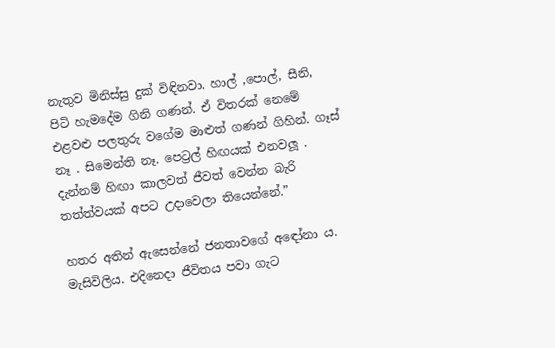නැතුව මිනිස්සු දුක් විඳිනවා. හාල් ,පොල්, සීනි, පිටි හැමදේම ගිනි ගණන්. ඒ විතරක් නෙමේ එළවළු පලතුරු වගේම මාළුත් ගණන් ගිහින්. ගෑස් නෑ . සිමෙන්ති නෑ. පෙට්‍රල් හිඟයක් එනවලූ . දැන්නම් හිඟා කාලවත් ජීවත් වෙන්න බැරි තත්ත්වයක් අපට උදාවෙලා තියෙන්නේ.”

හතර අතින් ඇසෙන්නේ ජනතාවගේ අඳෝනා ය. මැසිවිලිය. එදිනෙදා ජීවිතය පවා ගැට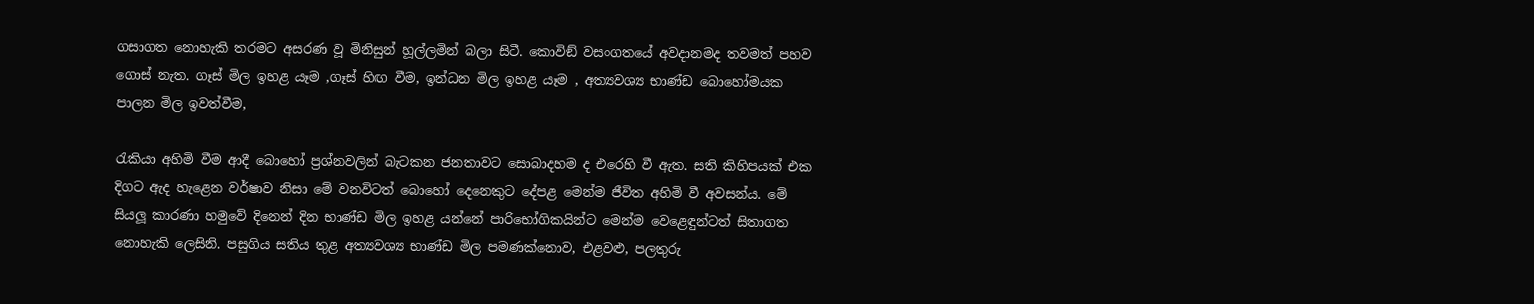ගසාගත නොහැකි තරමට අසරණ වූ මිනිසුන් හූල්ලමින් බලා සිටී. කොවිඞ් වසංගතයේ අවදානමද තවමත් පහව ගොස් නැත. ගෑස් මිල ඉහළ යෑම ,ගෑස් හිඟ වීම, ඉන්ධන මිල ඉහළ යෑම , අත්‍යවශ්‍ය භාණ්ඩ බොහෝමයක පාලන මිල ඉවත්වීම,

රැකියා අහිමි වීම ආදී බොහෝ ප්‍රශ්නවලින් බැටකන ජනතාවට සොබාදහම ද එරෙහි වී ඇත. සති කිහිපයක් එක දිගට ඇද හැළෙන වර්ෂාව නිසා මේ වනවිටත් බොහෝ දෙනෙකුට දේපළ මෙන්ම ජීවිත අහිමි වී අවසන්ය. මේ සියලූ කාරණා හමුවේ දිනෙන් දින භාණ්ඩ මිල ඉහළ යන්නේ පාරිභෝගිකයින්ට මෙන්ම වෙළෙඳුන්ටත් සිතාගත නොහැකි ලෙසිනි. පසුගිය සතිය තුළ අත්‍යවශ්‍ය භාණ්ඩ මිල පමණක්නොව, එළවළු, පලතුරු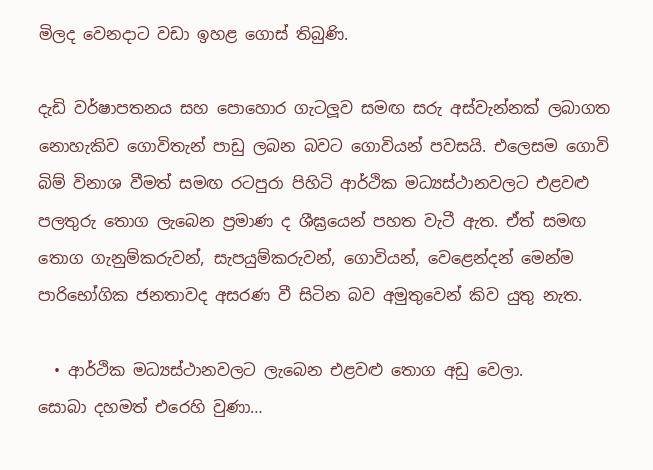මිලද වෙනදාට වඩා ඉහළ ගොස් තිබුණි.

දැඩි වර්ෂාපතනය සහ පොහොර ගැටලූව සමඟ සරු අස්වැන්නක් ලබාගත නොහැකිව ගොවිතැන් පාඩු ලබන බවට ගොවියන් පවසයි. එලෙසම ගොවි බිම් විනාශ වීමත් සමඟ රටපුරා පිහිටි ආර්ථික මධ්‍යස්ථානවලට එළවළු පලතුරු තොග ලැබෙන ප්‍රමාණ ද ශීඝ්‍රයෙන් පහත වැටී ඇත. ඒත් සමඟ තොග ගැනුම්කරුවන්, සැපයුම්කරුවන්, ගොවියන්, වෙළෙන්දන් මෙන්ම පාරිභෝගික ජනතාවද අසරණ වී සිටින බව අමුතුවෙන් කිව යුතු නැත.

  • ආර්ථික මධ්‍යස්ථානවලට ලැබෙන එළවළු තොග අඩු වෙලා.
සොබා දහමත් එරෙහි වුණා…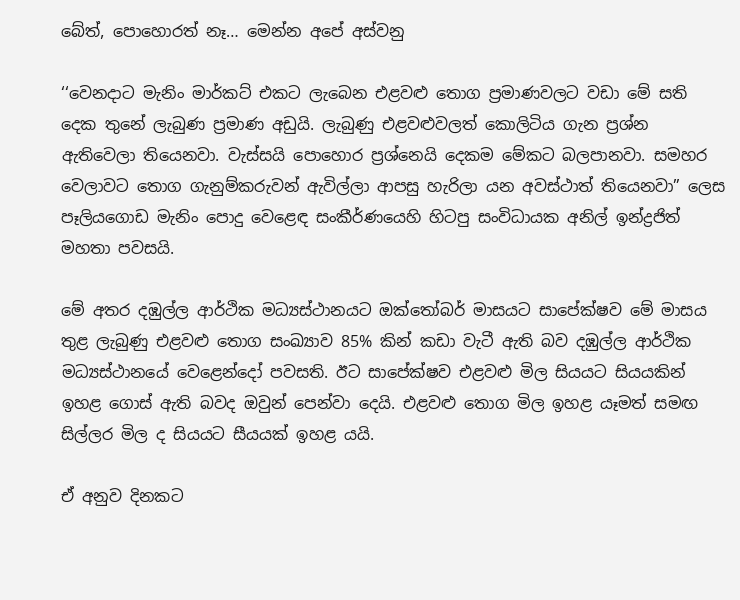බේත්, පොහොරත් නෑ… මෙන්න අපේ අස්වනු

‘‘වෙනදාට මැනිං මාර්කට් එකට ලැබෙන එළවළු තොග ප්‍රමාණවලට වඩා මේ සති දෙක තුනේ ලැබුණ ප්‍රමාණ අඩුයි. ලැබුණු එළවළුවලත් කොලිටිය ගැන ප්‍රශ්න ඇතිවෙලා තියෙනවා. වැස්සයි පොහොර ප්‍රශ්නෙයි දෙකම මේකට බලපානවා. සමහර වෙලාවට තොග ගැනුම්කරුවන් ඇවිල්ලා ආපසු හැරිලා යන අවස්ථාත් තියෙනවා” ලෙස පෑලියගොඩ මැනිං පොදු වෙළෙඳ සංකීර්ණයෙහි හිටපු සංවිධායක අනිල් ඉන්ද්‍රජිත් මහතා පවසයි.

මේ අතර දඹුල්ල ආර්ථික මධ්‍යස්ථානයට ඔක්තෝබර් මාසයට සාපේක්ෂව මේ මාසය තුළ ලැබුණු එළවළු තොග සංඛ්‍යාව 85% කින් කඩා වැටී ඇති බව දඹුල්ල ආර්ථික මධ්‍යස්ථානයේ වෙළෙන්දෝ පවසති. ඊට සාපේක්ෂව එළවළු මිල සියයට සියයකින් ඉහළ ගොස් ඇති බවද ඔවුන් පෙන්වා දෙයි. එළවළු තොග මිල ඉහළ යෑමත් සමඟ සිල්ලර මිල ද සියයට සීයයක් ඉහළ යයි.

ඒ අනුව දිනකට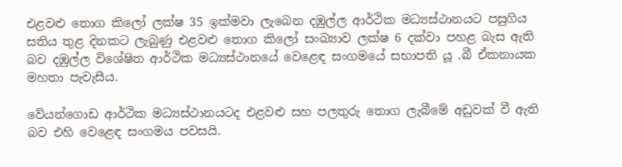එළවළු තොග කිලෝ ලක්ෂ 35 ඉක්මවා ලැබෙන දඹුල්ල ආර්ථික මධ්‍යස්ථානයට පසුගිය සතිය තුළ දිනකට ලැබුණු එළවළු තොග කිලෝ සංඛ්‍යාව ලක්ෂ 6 දක්වා පහළ බැස ඇති බව දඹුල්ල විශේෂිත ආර්ථික මධ්‍යස්ථානයේ වෙළෙඳ සංගමයේ සභාපති යූ .බී ඒකනායක මහතා පැවැසීය.

වේයන්ගොඩ ආර්ථික මධ්‍යස්ථානයටද එළවළු සහ පලතුරු තොග ලැබීමේ අඩුවක් වී ඇති බව එහි වෙළෙඳ සංගමය පවසයි.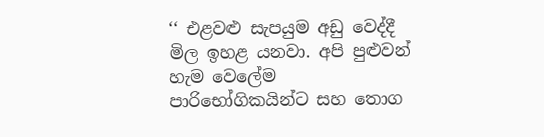‘‘ එළවළු සැපයුම අඩු වෙද්දී මිල ඉහළ යනවා. අපි පුළුවන් හැම වෙලේම පාරිභෝගිකයින්ට සහ තොග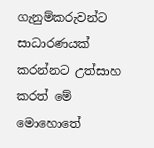ගැනුම්කරුවන්ට සාධාරණයක් කරන්නට උත්සාහ කරත් මේ මොහොතේ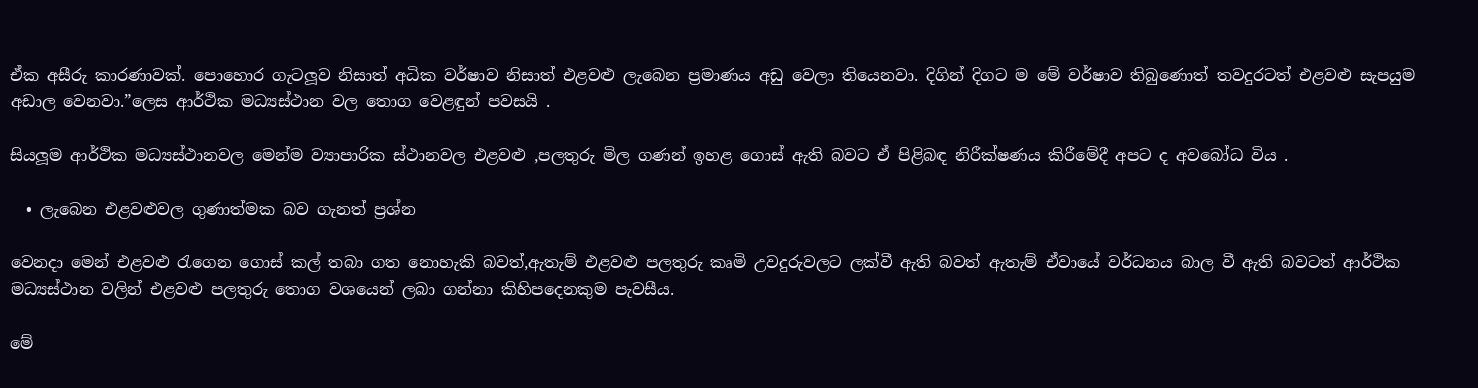ඒක අසීරු කාරණාවක්. පොහොර ගැටලූව නිසාත් අධික වර්ෂාව නිසාත් එළවළු ලැබෙන ප්‍රමාණය අඩු වෙලා තියෙනවා. දිගින් දිගට ම මේ වර්ෂාව තිබුණොත් තවදුරටත් එළවළු සැපයුම අඩාල වෙනවා.”ලෙස ආර්ථික මධ්‍යස්ථාන වල තොග වෙළඳුන් පවසයි .

සියලූම ආර්ථික මධ්‍යස්ථානවල මෙන්ම ව්‍යාපාරික ස්ථානවල එළවළු ,පලතුරු මිල ගණන් ඉහළ ගොස් ඇති බවට ඒ පිළිබඳ නිරීක්ෂණය කිරීමේදී අපට ද අවබෝධ විය .

  • ලැබෙන එළවළුවල ගුණාත්මක බව ගැනත් ප්‍රශ්න

වෙනදා මෙන් එළවළු රැගෙන ගොස් කල් තබා ගත නොහැකි බවත්,ඇතැම් එළවළු පලතුරු කෘමි උවදුරුවලට ලක්වී ඇති බවත් ඇතැම් ඒවායේ වර්ධනය බාල වී ඇති බවටත් ආර්ථික මධ්‍යස්ථාන වලින් එළවළු පලතුරු තොග වශයෙන් ලබා ගන්නා කිහිපදෙනකුම පැවසීය.

මේ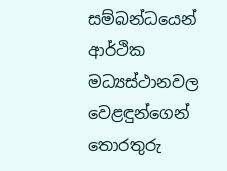සම්බන්ධයෙන් ආර්ථික මධ්‍යස්ථානවල වෙළඳුන්ගෙන් තොරතුරු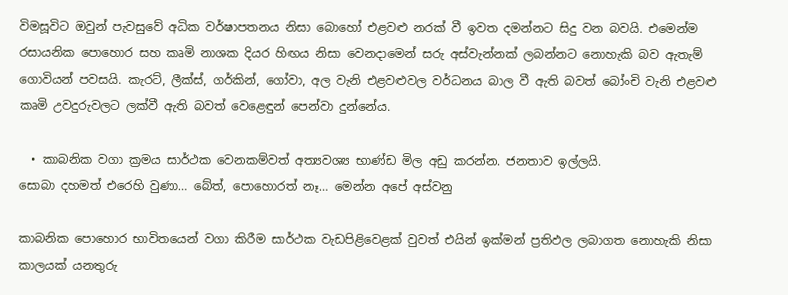විමසූවිට ඔවුන් පැවසුවේ අධික වර්ෂාපතනය නිසා බොහෝ එළවළු නරක් වී ඉවත දමන්නට සිදු වන බවයි. එමෙන්ම රසායනික පොහොර සහ කෘමි නාශක දියර හිඟය නිසා වෙනදාමෙන් සරු අස්වැන්නක් ලබන්නට නොහැකි බව ඇතැම් ගොවියන් පවසයි. කැරට්, ලීක්ස්, ගර්කින්, ගෝවා, අල වැනි එළවළුවල වර්ධනය බාල වී ඇති බවත් බෝංචි වැනි එළවළු කෘමි උවදුරුවලට ලක්වී ඇති බවත් වෙළෙඳුන් පෙන්වා දුන්නේය.

  • කාබනික වගා ක්‍රමය සාර්ථක වෙනකම්වත් අත්‍යවශ්‍ය භාණ්ඩ මිල අඩු කරන්න. ජනතාව ඉල්ලයි.
සොබා දහමත් එරෙහි වුණා… බේත්, පොහොරත් නෑ… මෙන්න අපේ අස්වනු

කාබනික පොහොර භාවිතයෙන් වගා කිරීම සාර්ථක වැඩපිළිවෙළක් වුවත් එයින් ඉක්මන් ප්‍රතිඵල ලබාගත නොහැකි නිසා කාලයක් යනතුරු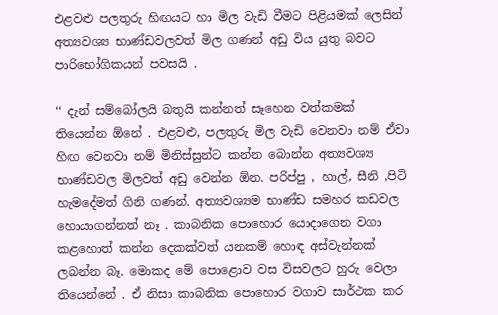එළවළු පලතුරු හිඟයට හා මිල වැඩි වීමට පිළියමක් ලෙසින් අත්‍යවශ්‍ය භාණ්ඩවලවත් මිල ගණන් අඩු විය යුතු බවට පාරිභෝගිකයන් පවසයි .

‘‘ දැන් සම්බෝලයි බතුයි කන්නත් සෑහෙන වත්කමක් තියෙන්න ඕනේ . එළවළු, පලතුරු මිල වැඩි වෙනවා නම් ඒවා හිඟ වෙනවා නම් මිනිස්සුන්ට කන්න බොන්න අත්‍යවශ්‍ය භාණ්ඩවල මිලවත් අඩු වෙන්න ඕන. පරිප්පු , හාල්, සීනි ,පිටි හැමදේමත් ගිනි ගණන්. අත්‍යවශ්‍යම භාණ්ඩ සමහර කඩවල හොයාගන්නත් නෑ . කාබනික පොහොර යොදාගෙන වගා කළහොත් කන්න දෙකක්වත් යනකම් හොඳ අස්වැන්නක් ලබන්න බෑ. මොකද මේ පොළොව වස විසවලට හුරු වෙලා තියෙන්නේ . ඒ නිසා කාබනික පොහොර වගාව සාර්ථක කර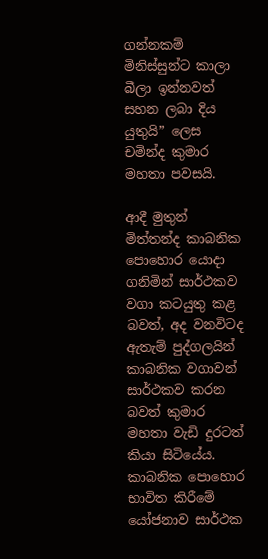ගන්නකම් මිනිස්සුන්ට කාලා බීලා ඉන්නවත් සහන ලබා දිය යුතුයි” ලෙස චමින්ද කුමාර මහතා පවසයි.

ආදී මුතුන් මිත්තන්ද කාබනික පොහොර යොදා ගනිමින් සාර්ථකව වගා කටයුතු කළ බවත්, අද වනවිටද ඇතැම් පුද්ගලයින් කාබනික වගාවන් සාර්ථකව කරන බවත් කුමාර මහතා වැඩි දුරටත් කියා සිටියේය. කාබනික පොහොර භාවිත කිරීමේ යෝජනාව සාර්ථක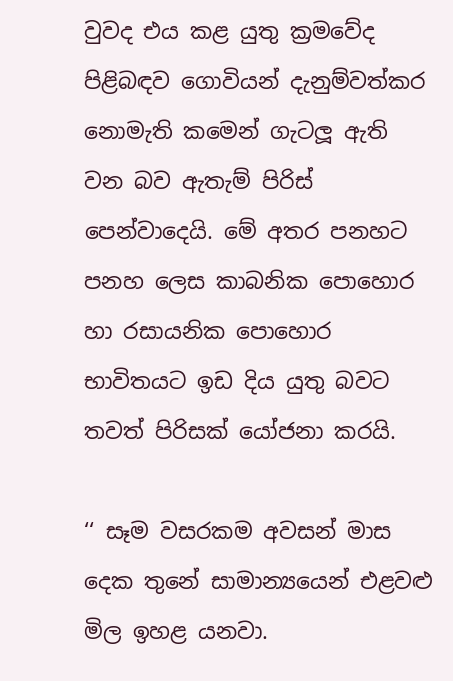වුවද එය කළ යුතු ක්‍රමවේද පිළිබඳව ගොවියන් දැනුම්වත්කර නොමැති කමෙන් ගැටලූ ඇති වන බව ඇතැම් පිරිස් පෙන්වාදෙයි. මේ අතර පනහට පනහ ලෙස කාබනික පොහොර හා රසායනික පොහොර භාවිතයට ඉඩ දිය යුතු බවට තවත් පිරිසක් යෝජනා කරයි.

‘‘ සෑම වසරකම අවසන් මාස දෙක තුනේ සාමාන්‍යයෙන් එළවළු මිල ඉහළ යනවා.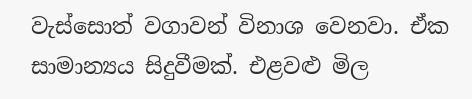වැස්සොත් වගාවන් විනාශ වෙනවා. ඒක සාමාන්‍යය සිදුවීමක්. එළවළු මිල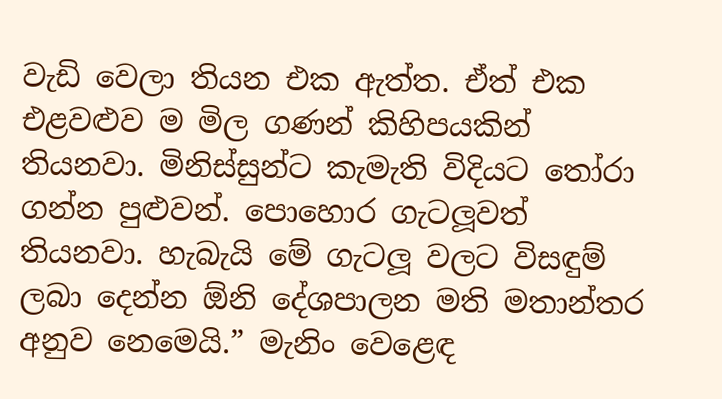වැඩි වෙලා තියන එක ඇත්ත. ඒත් එක එළවළුව ම මිල ගණන් කිහිපයකින් තියනවා. මිනිස්සුන්ට කැමැති විදියට තෝරා ගන්න පුළුවන්. පොහොර ගැටලූවත් තියනවා. හැබැයි මේ ගැටලූ වලට විසඳුම් ලබා දෙන්න ඕනි දේශපාලන මති මතාන්තර අනුව නෙමෙයි.” මැනිං වෙළෙඳ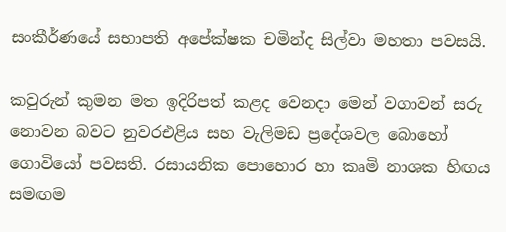සංකීර්ණයේ සභාපති අපේක්ෂක චමින්ද සිල්වා මහතා පවසයි.

කවුරුන් කුමන මත ඉදිරිපත් කළද වෙනදා මෙන් වගාවන් සරු නොවන බවට නුවරඑළිය සහ වැලිමඩ ප්‍රදේශවල බොහෝ ගොවියෝ පවසති. රසායනික පොහොර හා කෘමි නාශක හිඟය සමඟම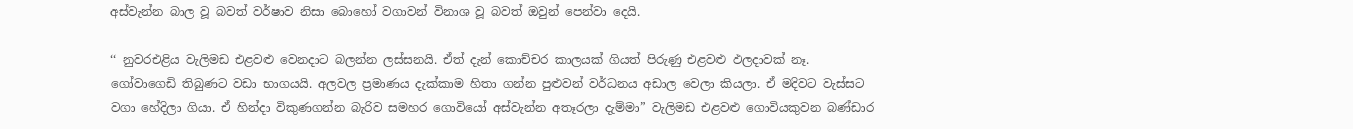අස්වැන්න බාල වූ බවත් වර්ෂාව නිසා බොහෝ වගාවන් විනාශ වූ බවත් ඔවුන් පෙන්වා දෙයි.

‘‘ නුවරඑළිය වැලිමඩ එළවළු වෙනදාට බලන්න ලස්සනයි. ඒත් දැන් කොච්චර කාලයක් ගියත් පිරුණු එළවළු ඵලදාවක් නෑ. ගෝවාගෙඩි තිබුණට වඩා භාගයයි. අලවල ප්‍රමාණය දැක්කාම හිතා ගන්න පුළුවන් වර්ධනය අඩාල වෙලා කියලා. ඒ මදිවට වැස්සට වගා හේදිලා ගියා. ඒ හින්දා විකුණගන්න බැරිව සමහර ගොවියෝ අස්වැන්න අතෑරලා දැම්මා” වැලිමඩ එළවළු ගොවියකුවන බණ්ඩාර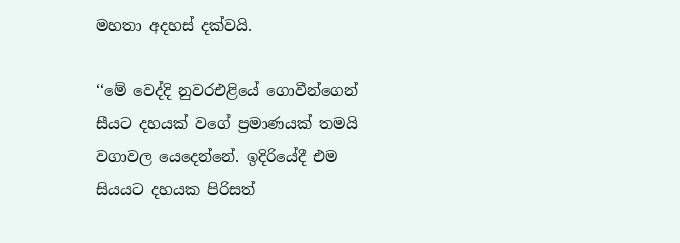මහතා අදහස් දක්වයි.

‘‘මේ වෙද්දි නුවරඑළියේ ගොවීන්ගෙන් සීයට දහයක් වගේ ප්‍රමාණයක් තමයි වගාවල යෙදෙන්නේ. ඉදිරියේදී එම සියයට දහයක පිරිසත්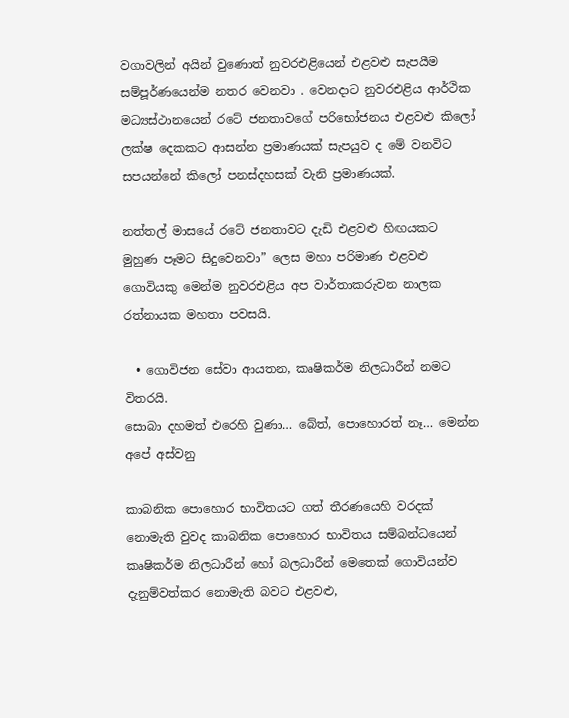වගාවලින් අයින් වුණොත් නුවරඑළියෙන් එළවළු සැපයීම සම්පූර්ණයෙන්ම නතර වෙනවා . වෙනදාට නුවරඑළිය ආර්ථික මධ්‍යස්ථානයෙන් රටේ ජනතාවගේ පරිභෝජනය එළවළු කිලෝ ලක්ෂ දෙකකට ආසන්න ප්‍රමාණයක් සැපයුව ද මේ වනවිට සපයන්නේ කිලෝ පනස්දහසක් වැනි ප්‍රමාණයක්.

නත්තල් මාසයේ රටේ ජනතාවට දැඩි එළවළු හිඟයකට මුහුණ පෑමට සිදුවෙනවා” ලෙස මහා පරිමාණ එළවළු ගොවියකු මෙන්ම නුවරඑළිය අප වාර්තාකරුවන නාලක රත්නායක මහතා පවසයි.

  • ගොවිජන සේවා ආයතන, කෘෂිකර්ම නිලධාරීන් නමට විතරයි.
සොබා දහමත් එරෙහි වුණා… බේත්, පොහොරත් නෑ… මෙන්න අපේ අස්වනු

කාබනික පොහොර භාවිතයට ගත් තීරණයෙහි වරදක් නොමැති වුවද කාබනික පොහොර භාවිතය සම්බන්ධයෙන් කෘෂිකර්ම නිලධාරීන් හෝ බලධාරීන් මෙතෙක් ගොවියන්ව දැනුම්වත්කර නොමැති බවට එළවළු,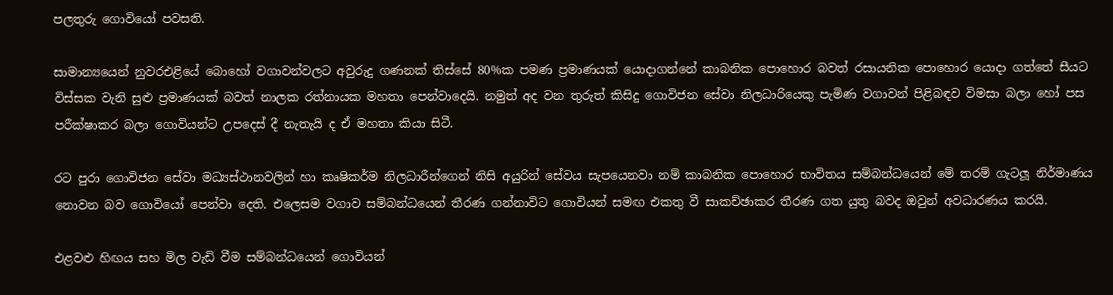පලතුරු ගොවියෝ පවසති.

සාමාන්‍යයෙන් නුවරඑළියේ බොහෝ වගාවන්වලට අවුරුදු ගණනක් තිස්සේ 80%ක පමණ ප්‍රමාණයක් යොදාගන්නේ කාබනික පොහොර බවත් රසායනික පොහොර යොදා ගත්තේ සීයට විස්සක වැනි සුළු ප්‍රමාණයක් බවත් නාලක රත්නායක මහතා පෙන්වාදෙයි. නමුත් අද වන තුරුත් කිසිදු ගොවිජන සේවා නිලධාරියෙකු පැමිණ වගාවන් පිළිබඳව විමසා බලා හෝ පස පරීක්ෂාකර බලා ගොවියන්ට උපදෙස් දී නැතැයි ද ඒ මහතා කියා සිටී.

රට පුරා ගොවිජන සේවා මධ්‍යස්ථානවලින් හා කෘෂිකර්ම නිලධාරීන්ගෙන් නිසි අයුරින් සේවය සැපයෙනවා නම් කාබනික පොහොර භාවිතය සම්බන්ධයෙන් මේ තරම් ගැටලූ නිර්මාණය නොවන බව ගොවියෝ පෙන්වා දෙති. එලෙසම වගාව සම්බන්ධයෙන් තීරණ ගන්නාවිට ගොවියන් සමඟ එකතු වී සාකච්ඡාකර තීරණ ගත යුතු බවද ඔවුන් අවධාරණය කරයි.

එළවළු හිඟය සහ මිල වැඩි වීම සම්බන්ධයෙන් ගොවියන්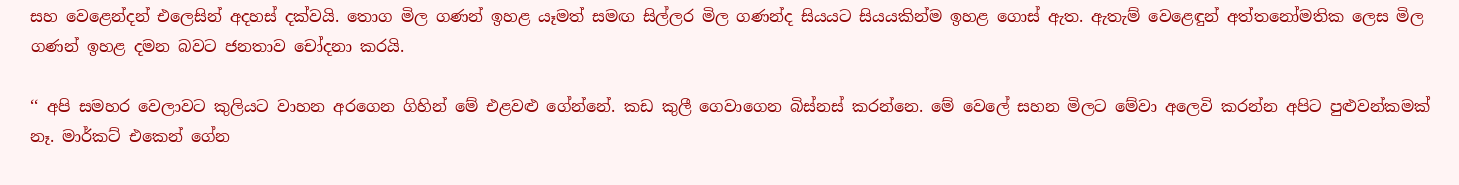සහ වෙළෙන්දන් එලෙසින් අදහස් දක්වයි. තොග මිල ගණන් ඉහළ යෑමත් සමඟ සිල්ලර මිල ගණන්ද සියයට සියයකින්ම ඉහළ ගොස් ඇත. ඇතැම් වෙළෙඳුන් අත්තනෝමතික ලෙස මිල ගණන් ඉහළ දමන බවට ජනතාව චෝදනා කරයි.

‘‘ අපි සමහර වෙලාවට කුලියට වාහන අරගෙන ගිහින් මේ එළවළු ගේන්නේ. කඩ කුලී ගෙවාගෙන බිස්නස් කරන්නෙ. මේ වෙලේ සහන මිලට මේවා අලෙවි කරන්න අපිට පුළුවන්කමක් නෑ. මාර්කට් එකෙන් ගේන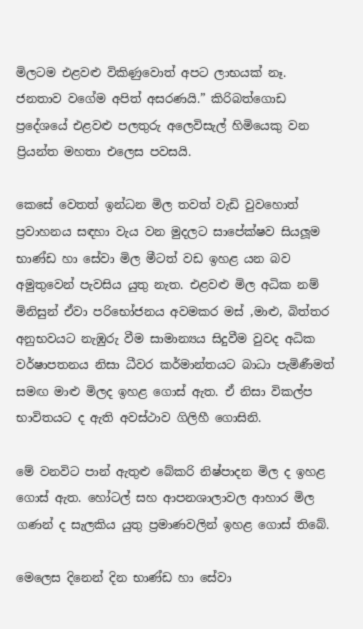මිලටම එළවළු විකිණුවොත් අපට ලාභයක් නෑ. ජනතාව වගේම අපිත් අසරණයි.” කිරිබත්ගොඩ ප්‍රදේශයේ එළවළු පලතුරු අලෙවිසැල් හිමියෙකු වන ප්‍රියන්ත මහතා එලෙස පවසයි.

කෙසේ වෙතත් ඉන්ධන මිල තවත් වැඩි වුවහොත් ප්‍රවාහනය සඳහා වැය වන මුදලට සාපේක්ෂව සියලූම භාණ්ඩ හා සේවා මිල මීටත් වඩ ඉහළ යන බව අමුතුවෙන් පැවසිය යුතු නැත. එළවළු මිල අධික නම් මිනිසුන් ඒවා පරිභෝජනය අවමකර මස් ,මාළු, බිත්තර අනුභවයට නැඹුරු වීම සාමාන්‍යය සිදුවීම වුවද අධික වර්ෂාපතනය නිසා ධීවර කර්මාන්තයට බාධා පැමිණීමත් සමඟ මාළු මිලද ඉහළ ගොස් ඇත. ඒ නිසා විකල්ප භාවිතයට ද ඇති අවස්ථාව ගිලිහී ගොසිනි.

මේ වනවිට පාන් ඇතුළු බේකරි නිෂ්පාදන මිල ද ඉහළ ගොස් ඇත. හෝටල් සහ ආපනශාලාවල ආහාර මිල ගණන් ද සැලකිය යුතු ප්‍රමාණවලින් ඉහළ ගොස් තිබේ.

මෙලෙස දිනෙන් දින භාණ්ඩ හා සේවා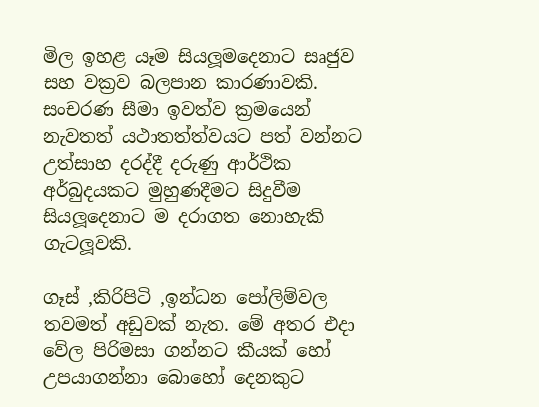මිල ඉහළ යෑම සියලූමදෙනාට සෘජුව සහ වක්‍රව බලපාන කාරණාවකි. සංචරණ සීමා ඉවත්ව ක්‍රමයෙන් නැවතත් යථාතත්ත්වයට පත් වන්නට උත්සාහ දරද්දී දරුණු ආර්ථික අර්බුදයකට මුහුණදීමට සිදුවීම සියලූදෙනාට ම දරාගත නොහැකි ගැටලූවකි.

ගෑස් ,කිරිපිටි ,ඉන්ධන පෝලිම්වල තවමත් අඩුවක් නැත. මේ අතර එදා වේල පිරිමසා ගන්නට කීයක් හෝ උපයාගන්නා බොහෝ දෙනකුට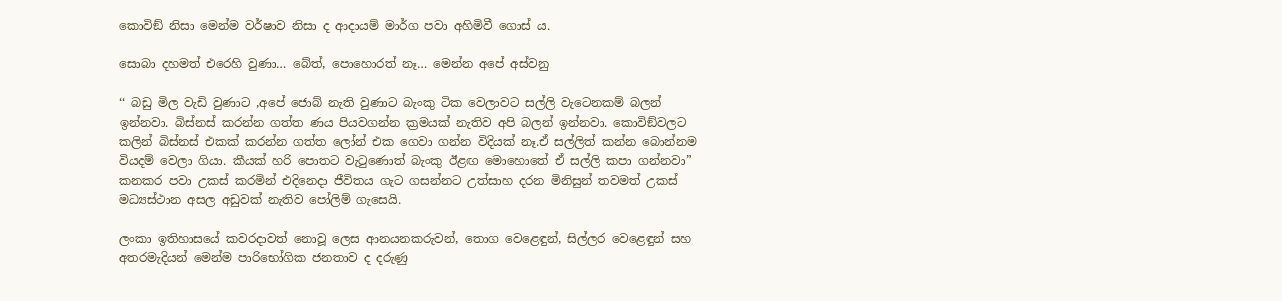කොවිඞ් නිසා මෙන්ම වර්ෂාව නිසා ද ආදායම් මාර්ග පවා අහිමිවී ගොස් ය.

සොබා දහමත් එරෙහි වුණා… බේත්, පොහොරත් නෑ… මෙන්න අපේ අස්වනු

‘‘ බඩු මිල වැඩි වුණාට ,අපේ ජොබ් නැති වුණාට බැංකු ටික වෙලාවට සල්ලි වැටෙනකම් බලන් ඉන්නවා. බිස්නස් කරන්න ගත්ත ණය පියවගන්න ක්‍රමයක් නැතිව අපි බලන් ඉන්නවා. කොවිඞ්වලට කලින් බිස්නස් එකක් කරන්න ගත්ත ලෝන් එක ගෙවා ගන්න විදියක් නෑ.ඒ සල්ලිත් කන්න බොන්නම වියදම් වෙලා ගියා. කීයක් හරි පොතට වැටුණොත් බැංකු ඊළඟ මොහොතේ ඒ සල්ලි කපා ගන්නවා” කනකර පවා උකස් කරමින් එදිනෙදා ජීවිතය ගැට ගසන්නට උත්සාහ දරන මිනිසුන් තවමත් උකස් මධ්‍යස්ථාන අසල අඩුවක් නැතිව පෝලිම් ගැසෙයි.

ලංකා ඉතිහාසයේ කවරදාවත් නොවූ ලෙස ආනයනකරුවන්, තොග වෙළෙඳුන්, සිල්ලර වෙළෙඳුන් සහ අතරමැදියන් මෙන්ම පාරිභෝගික ජනතාව ද දරුණු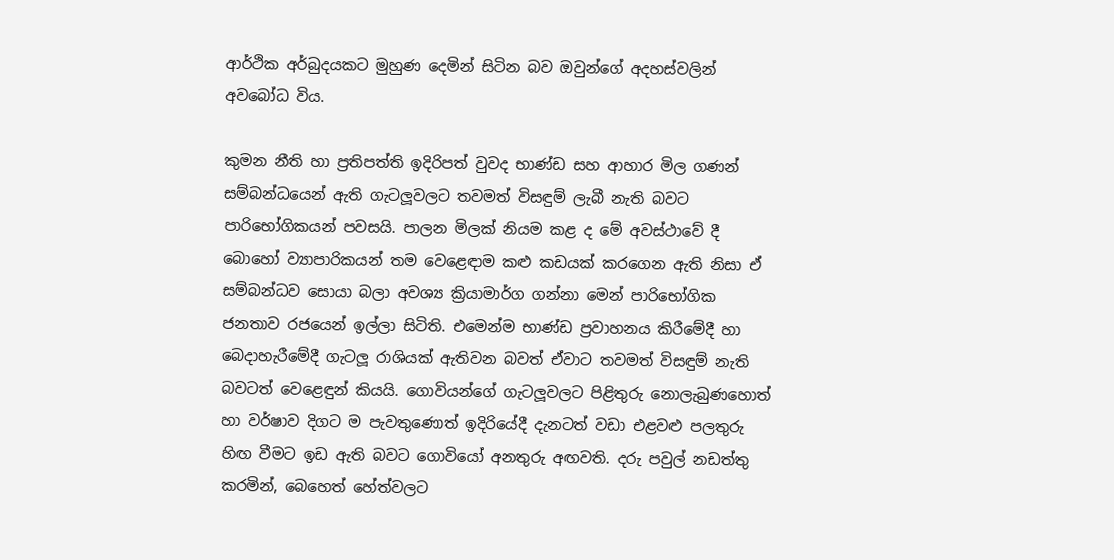ආර්ථික අර්බුදයකට මුහුණ දෙමින් සිටින බව ඔවුන්ගේ අදහස්වලින් අවබෝධ විය.

කුමන නීති හා ප්‍රතිපත්ති ඉදිරිපත් වුවද භාණ්ඩ සහ ආහාර මිල ගණන් සම්බන්ධයෙන් ඇති ගැටලූවලට තවමත් විසඳුම් ලැබී නැති බවට පාරිභෝගිකයන් පවසයි. පාලන මිලක් නියම කළ ද මේ අවස්ථාවේ දී බොහෝ ව්‍යාපාරිකයන් තම වෙළෙඳාම කළු කඩයක් කරගෙන ඇති නිසා ඒ සම්බන්ධව සොයා බලා අවශ්‍ය ක්‍රියාමාර්ග ගන්නා මෙන් පාරිභෝගික ජනතාව රජයෙන් ඉල්ලා සිටිති. එමෙන්ම භාණ්ඩ ප්‍රවාහනය කිරීමේදී හා බෙදාහැරීමේදී ගැටලූ රාශියක් ඇතිවන බවත් ඒවාට තවමත් විසඳුම් නැති බවටත් වෙළෙඳුන් කියයි. ගොවියන්ගේ ගැටලූවලට පිළිතුරු නොලැබුණහොත් හා වර්ෂාව දිගට ම පැවතුණොත් ඉදිරියේදී දැනටත් වඩා එළවළු පලතුරු හිඟ වීමට ඉඩ ඇති බවට ගොවියෝ අනතුරු අඟවති. දරු පවුල් නඩත්තු කරමින්, බෙහෙත් හේත්වලට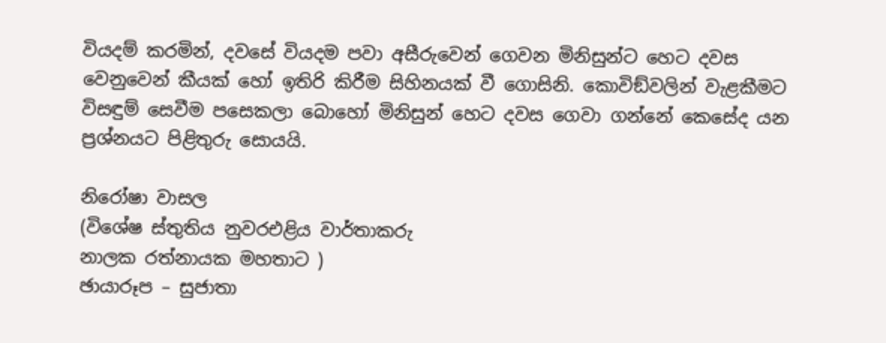වියදම් කරමින්, දවසේ වියදම පවා අසීරුවෙන් ගෙවන මිනිසුන්ට හෙට දවස වෙනුවෙන් කීයක් හෝ ඉතිරි කිරීම සිහිනයක් වී ගොසිනි. කොවිඞ්වලින් වැළකීමට විසඳුම් සෙවීම පසෙකලා බොහෝ මිනිසුන් හෙට දවස ගෙවා ගන්නේ කෙසේද යන ප්‍රශ්නයට පිළිතුරු සොයයි.

නිරෝෂා වාසල
(විශේෂ ස්තුතිය නුවරඑළිය වාර්තාකරු
නාලක රත්නායක මහතාට )
ඡායාරූප – සුජාතා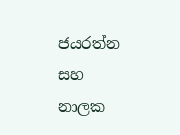ජයරත්න සහ නාලක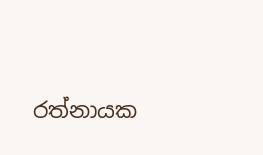රත්නායක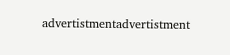advertistmentadvertistment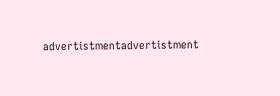advertistmentadvertistment